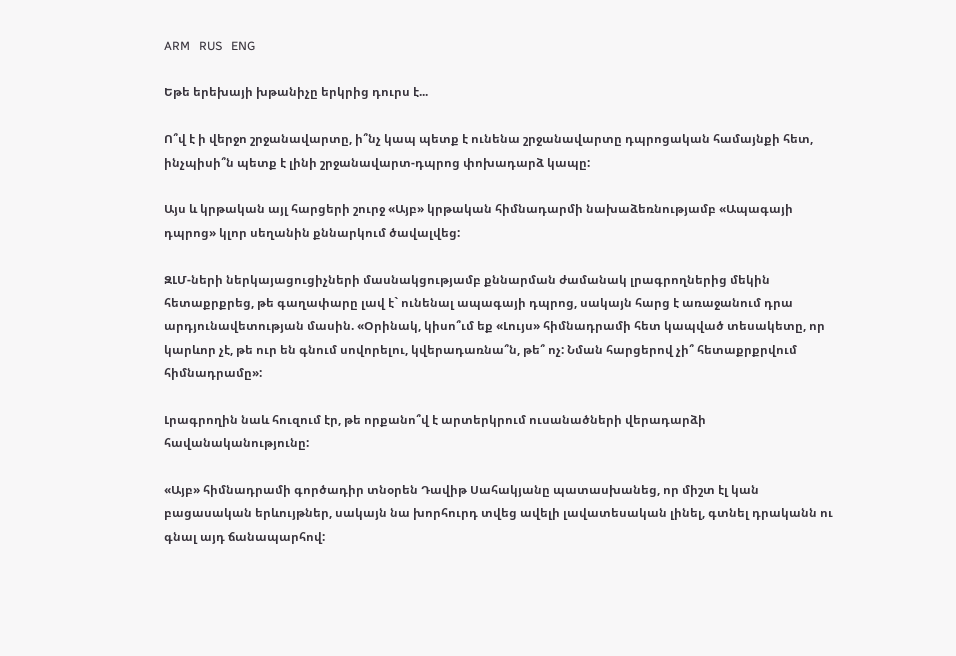ARM   RUS   ENG

Եթե երեխայի խթանիչը երկրից դուրս է...

Ո՞վ է ի վերջո շրջանավարտը, ի՞նչ կապ պետք է ունենա շրջանավարտը դպրոցական համայնքի հետ, ինչպիսի՞ն պետք է լինի շրջանավարտ-դպրոց փոխադարձ կապը:

Այս և կրթական այլ հարցերի շուրջ «Այբ» կրթական հիմնադարմի նախաձեռնությամբ «Ապագայի դպրոց» կլոր սեղանին քննարկում ծավալվեց:

ԶԼՄ-ների ներկայացուցիչների մասնակցությամբ քննարման ժամանակ լրագրողներից մեկին հետաքրքրեց, թե գաղափարը լավ է` ունենալ ապագայի դպրոց, սակայն հարց է առաջանում դրա արդյունավետության մասին. «Օրինակ, կիսո՞ւմ եք «Լույս» հիմնադրամի հետ կապված տեսակետը, որ կարևոր չէ, թե ուր են գնում սովորելու, կվերադառնա՞ն, թե՞ ոչ: Նման հարցերով չի՞ հետաքրքրվում հիմնադրամը»:

Լրագրողին նաև հուզում էր, թե որքանո՞վ է արտերկրում ուսանածների վերադարձի հավանականությունը:

«Այբ» հիմնադրամի գործադիր տնօրեն Դավիթ Սահակյանը պատասխանեց, որ միշտ էլ կան բացասական երևույթներ, սակայն նա խորհուրդ տվեց ավելի լավատեսական լինել, գտնել դրականն ու գնալ այդ ճանապարհով: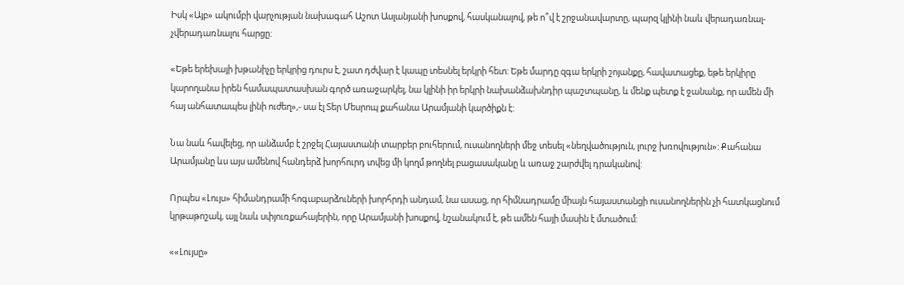Իսկ «Այբ» ակումբի վարչության նախագահ Աշոտ Ասլանյանի խոսքով, հասկանալով, թե ո՞վ է շրջանավարտը, պարզ կլինի նաև վերադառնալ-չվերադառնալու հարցը:

«Եթե երեխայի խթանիչը երկրից դուրս է, շատ դժվար է կապը տեսնել երկրի հետ: Եթե մարդը զգա երկրի շոյանքը, հավատացեք, եթե երկիրը կարողանա իրեն համապատասխան գործ առաջարկել, նա կլինի իր երկրի նախանձախնդիր պաշտպանը, և մենք պետք է ջանանք, որ ամեն մի հայ անհատապես լինի ուժեղ»,- սա էլ Տեր Մեսրոպ քահանա Արամյանի կարծիքն է:

Նա նաև հավելեց, որ անձամբ է շրջել Հայաստանի տարբեր բուհերում, ուսանողների մեջ տեսել «նեղվածություն, լուրջ խռովություն»: Քահանա Արամյանը ևս այս ամենով հանդերձ խորհուրդ տվեց մի կողմ թողնել բացասականը և առաջ շարժվել դրականով:

Որպես «Լույս» հիմանդրամի հոգաբարձուների խորհրդի անդամ, նա ասաց, որ հիմնադրամը միայն հայաստանցի ուսանողներին չի հատկացնում կրթաթոշակ, այլ նաև սփյուռքահայերին, որը Արամյանի խոսքով, նշանակում է, թե ամեն հայի մասին է մտածում:

««Լույսը»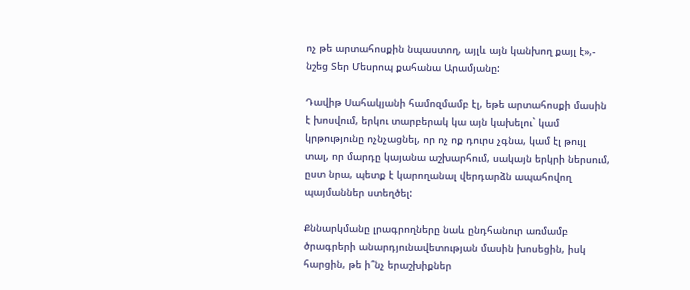ոչ թե արտահոսքին նպաստող, այլև այն կանխող քայլ է»,- նշեց Տեր Մեսրոպ քահանա Արամյանը:

Դավիթ Սահակյանի համոզմամբ էլ, եթե արտահոսքի մասին է խոսվում, երկու տարբերակ կա այն կախելու` կամ կրթությունը ոչնչացնել, որ ոչ ոք դուրս չգնա, կամ էլ թույլ տալ, որ մարդը կայանա աշխարհում, սակայն երկրի ներսում, ըստ նրա, պետք է կարողանալ վերդարձն ապահովող պայմաններ ստեղծել:

Քննարկմանը լրագրողները նաև ընդհանուր առմամբ ծրագրերի անարդյունավետության մասին խոսեցին, իսկ հարցին, թե ի՞նչ երաշխիքներ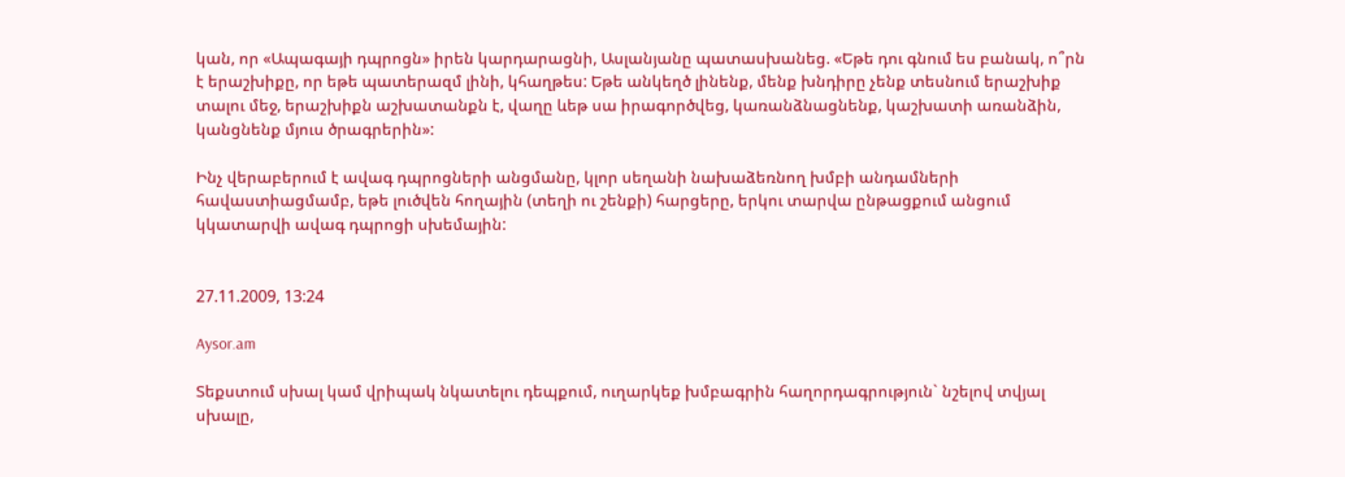կան, որ «Ապագայի դպրոցն» իրեն կարդարացնի, Ասլանյանը պատասխանեց. «Եթե դու գնում ես բանակ, ո՞րն է երաշխիքը, որ եթե պատերազմ լինի, կհաղթես: Եթե անկեղծ լինենք, մենք խնդիրը չենք տեսնում երաշխիք տալու մեջ, երաշխիքն աշխատանքն է, վաղը ևեթ սա իրագործվեց, կառանձնացնենք, կաշխատի առանձին, կանցնենք մյուս ծրագրերին»:

Ինչ վերաբերում է ավագ դպրոցների անցմանը, կլոր սեղանի նախաձեռնող խմբի անդամների հավաստիացմամբ, եթե լուծվեն հողային (տեղի ու շենքի) հարցերը, երկու տարվա ընթացքում անցում կկատարվի ավագ դպրոցի սխեմային:


27.11.2009, 13:24

Aysor.am

Տեքստում սխալ կամ վրիպակ նկատելու դեպքում, ուղարկեք խմբագրին հաղորդագրություն` նշելով տվյալ սխալը,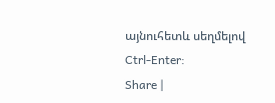այնուհետև սեղմելով Ctrl-Enter:
Share |